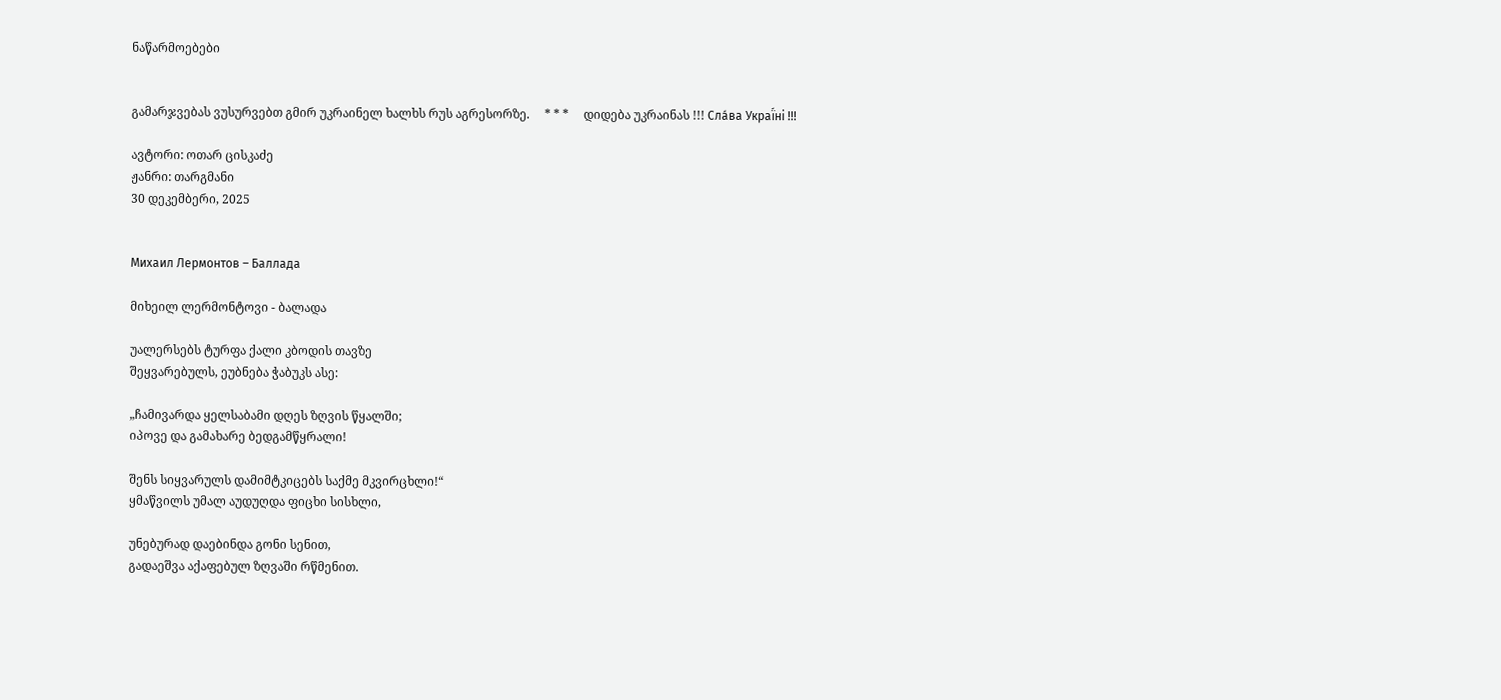ნაწარმოებები


გამარჯვებას ვუსურვებთ გმირ უკრაინელ ხალხს რუს აგრესორზე.     * * *     დიდება უკრაინას !!! Сла́ва Украї́ні !!!

ავტორი: ოთარ ცისკაძე
ჟანრი: თარგმანი
30 დეკემბერი, 2025


Михаил Лермонтов – Баллада

მიხეილ ლერმონტოვი - ბალადა

უალერსებს ტურფა ქალი კბოდის თავზე
შეყვარებულს, ეუბნება ჭაბუკს ასე:

„ჩამივარდა ყელსაბამი დღეს ზღვის წყალში;
იპოვე და გამახარე ბედგამწყრალი!

შენს სიყვარულს დამიმტკიცებს საქმე მკვირცხლი!“
ყმაწვილს უმალ აუდუღდა ფიცხი სისხლი,

უნებურად დაებინდა გონი სენით,
გადაეშვა აქაფებულ ზღვაში რწმენით.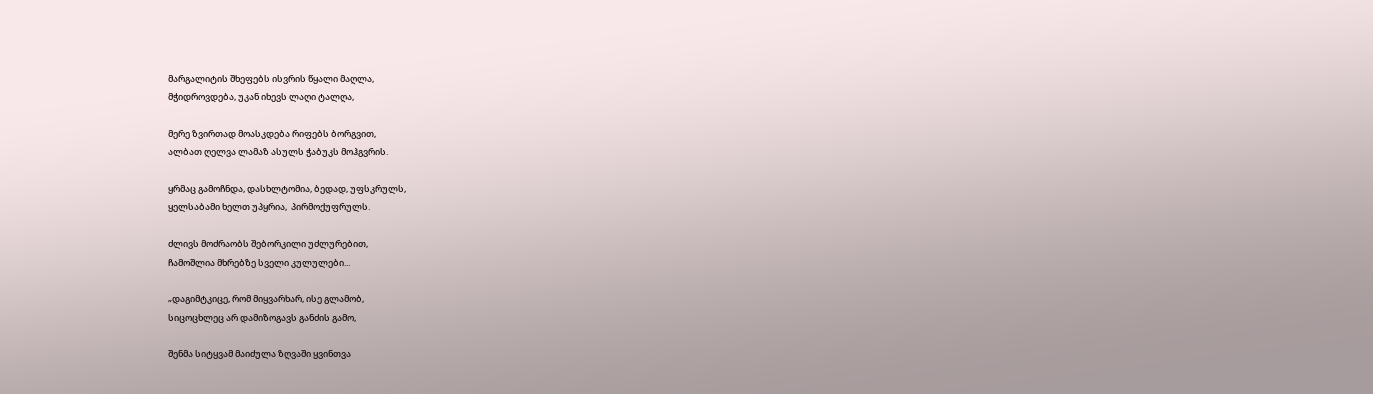მარგალიტის შხეფებს ისვრის წყალი მაღლა,
მჭიდროვდება, უკან იხევს ლაღი ტალღა,

მერე ზვირთად მოასკდება რიფებს ბორგვით,
ალბათ ღელვა ლამაზ ასულს ჭაბუკს მოჰგვრის.

ყრმაც გამოჩნდა, დასხლტომია, ბედად, უფსკრულს,
ყელსაბამი ხელთ უპყრია,  პირმოქუფრულს.

ძლივს მოძრაობს შებორკილი უძლურებით,
ჩამოშლია მხრებზე სველი კულულები...

„დაგიმტკიცე, რომ მიყვარხარ, ისე გლამობ,
სიცოცხლეც არ დამიზოგავს განძის გამო,

შენმა სიტყვამ მაიძულა ზღვაში ყვინთვა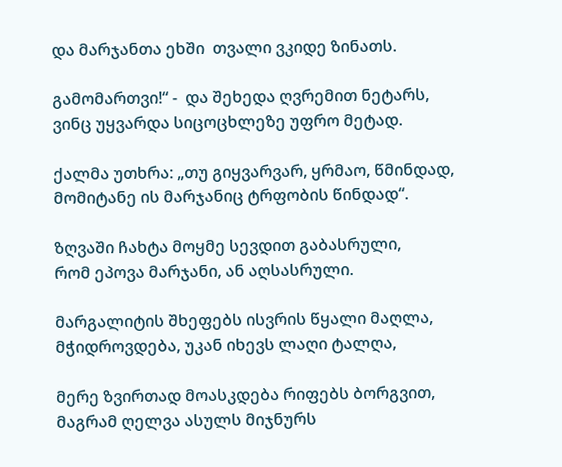და მარჯანთა ეხში  თვალი ვკიდე ზინათს.

გამომართვი!“ -  და შეხედა ღვრემით ნეტარს,
ვინც უყვარდა სიცოცხლეზე უფრო მეტად.

ქალმა უთხრა: „თუ გიყვარვარ, ყრმაო, წმინდად,
მომიტანე ის მარჯანიც ტრფობის წინდად“.

ზღვაში ჩახტა მოყმე სევდით გაბასრული,
რომ ეპოვა მარჯანი, ან აღსასრული.

მარგალიტის შხეფებს ისვრის წყალი მაღლა,
მჭიდროვდება, უკან იხევს ლაღი ტალღა,

მერე ზვირთად მოასკდება რიფებს ბორგვით,
მაგრამ ღელვა ასულს მიჯნურს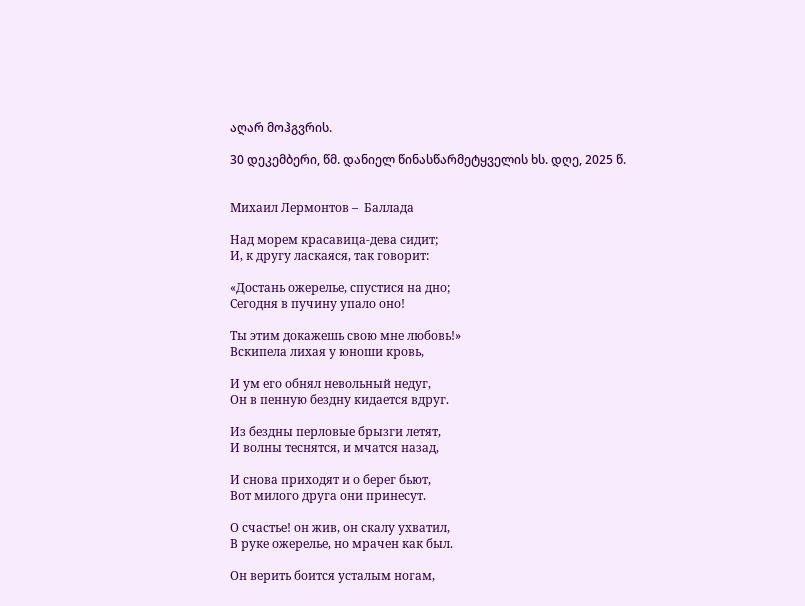აღარ მოჰგვრის.

30 დეკემბერი, წმ. დანიელ წინასწარმეტყველის ხს. დღე, 2025 წ.


Михаил Лермонтов –  Баллада

Над морем красавица-дева сидит;
И, к другу ласкаяся, так говорит:

«Достань ожерелье, спустися на дно;
Сегодня в пучину упало оно!

Ты этим докажешь свою мне любовь!»
Вскипела лихая у юноши кровь,

И ум его обнял невольный недуг,
Он в пенную бездну кидается вдруг.

Из бездны перловые брызги летят,
И волны теснятся, и мчатся назад,

И снова приходят и о берег бьют,
Вот милого друга они принесут.

О счастье! он жив, он скалу ухватил,
В руке ожерелье, но мрачен как был.

Он верить боится усталым ногам,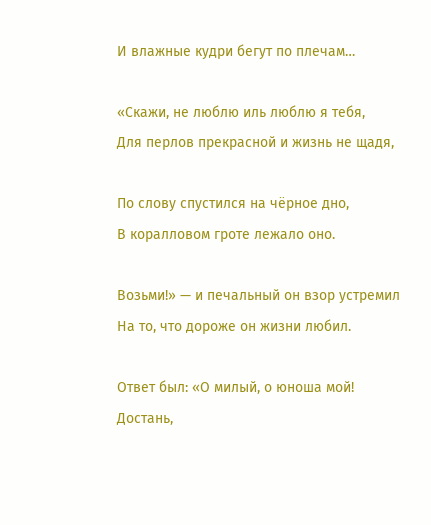И влажные кудри бегут по плечам…

«Скажи, не люблю иль люблю я тебя,
Для перлов прекрасной и жизнь не щадя,

По слову спустился на чёрное дно,
В коралловом гроте лежало оно.

Возьми!» — и печальный он взор устремил
На то, что дороже он жизни любил.

Ответ был: «О милый, о юноша мой!
Достань,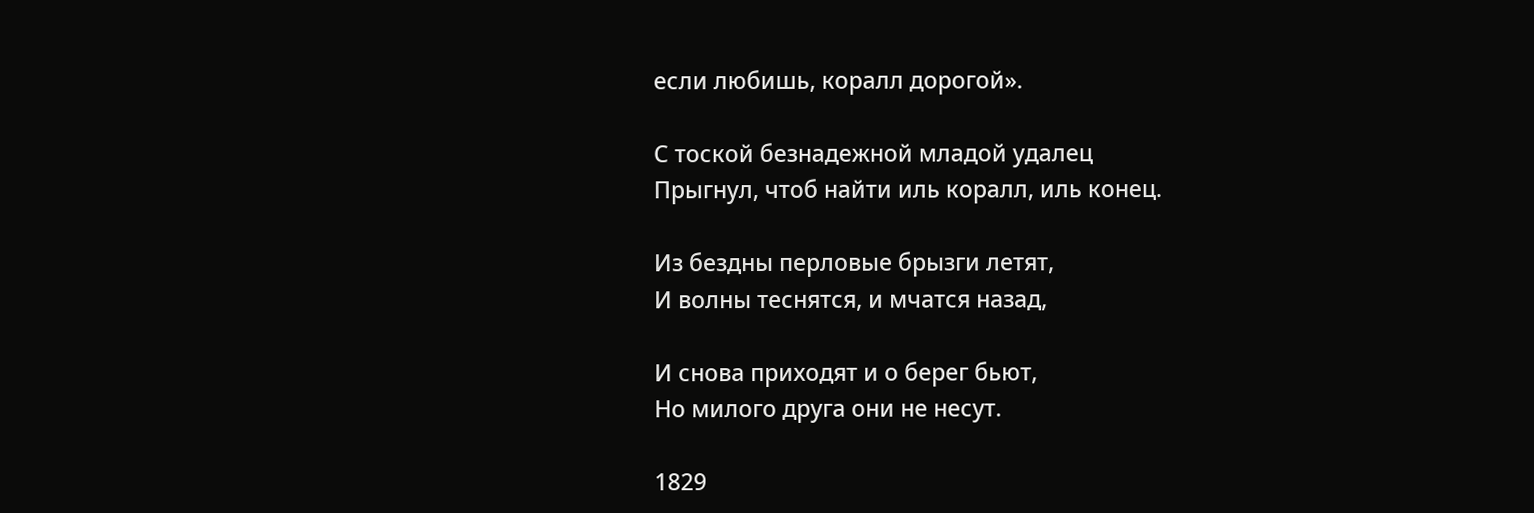если любишь, коралл дорогой».

С тоской безнадежной младой удалец
Прыгнул, чтоб найти иль коралл, иль конец.

Из бездны перловые брызги летят,
И волны теснятся, и мчатся назад,

И снова приходят и о берег бьют,
Но милого друга они не несут.

1829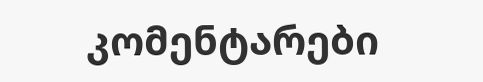კომენტარები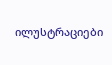ილუსტრაციები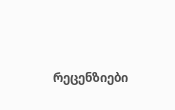რეცენზიები